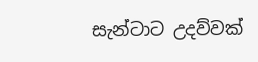සැන්ටාට උදව්වක්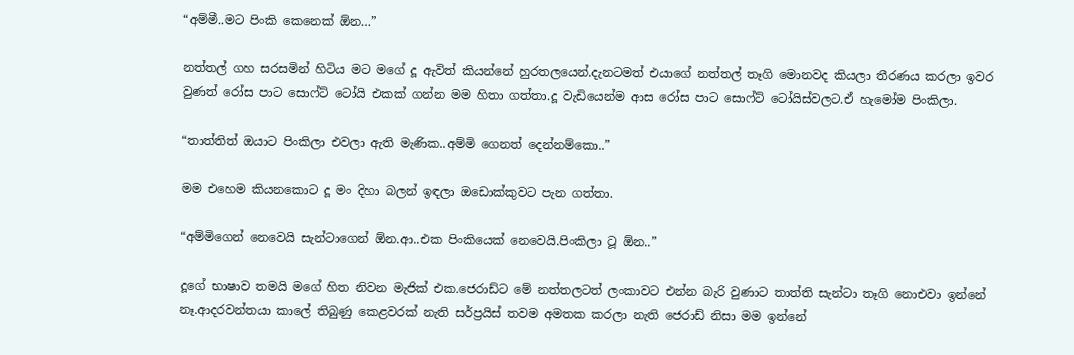“අම්මී..මට පිංකි කෙනෙක් ඕන…”

නත්තල් ගහ සරසමින් හිටිය මට මගේ දූ ඇවිත් කියන්නේ හුරතලයෙන්.දැනටමත් එයාගේ නත්තල් තෑගි මොනවද කියලා තීරණය කරලා ඉවර වුණත් රෝස පාට සොෆ්ට් ටෝයි එකක් ගන්න මම හිතා ගත්තා.දූ වැඩියෙන්ම ආස රෝස පාට සොෆ්ට් ටෝයිස්වලට.ඒ හැමෝම පිංකිලා.

“තාත්තිත් ඔයාට පිංකිලා එවලා ඇති මැණික..අම්මි ගෙනත් දෙන්නම්කො..”

මම එහෙම කියනකොට දූ මං දිහා බලන් ඉඳලා ඔඩොක්කුවට පැන ගත්තා.

“අම්මිගෙන් නෙවෙයි සැන්ටාගෙන් ඕන.ආ..එක පිංකියෙක් නෙවෙයි.පිංකිලා ටූ ඕන..”

දූගේ භාෂාව තමයි මගේ හිත නිවන මැජික් එක.ජෙරාඩ්ට මේ නත්තලටත් ලංකාවට එන්න බැරි වුණාට තාත්ති සැන්ටා තෑගි නොඑවා ඉන්නේ නෑ.ආදරවන්තයා කාලේ තිබුණු කෙළවරක් නැති සර්ප්‍රයිස් තවම අමතක කරලා නැති ජෙරාඩ් නිසා මම ඉන්නේ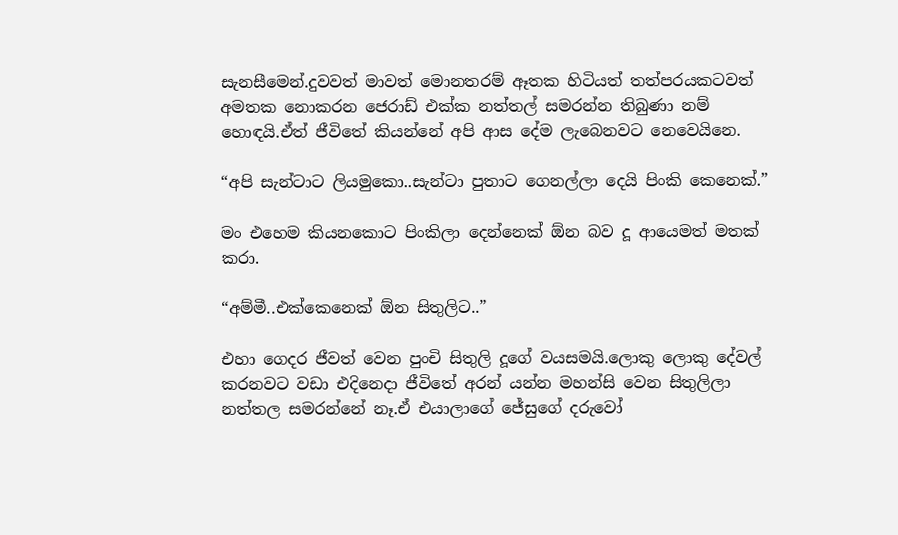සැනසීමෙන්.දුවවත් මාවත් මොනතරම් ඈතක හිටියත් තත්පරයකටවත් අමතක නොකරන ජෙරාඩ් එක්ක නත්තල් සමරන්න තිබුණා නම් හොඳයි.ඒත් ජීවිතේ කියන්නේ අපි ආස දේම ලැබෙනවට නෙවෙයිනෙ.

“අපි සැන්ටාට ලියමුකො..සැන්ටා පුතාට ගෙනල්ලා දෙයි පිංකි කෙනෙක්.”

මං එහෙම කියනකොට පිංකිලා දෙන්නෙක් ඕන බව දූ ආයෙමත් මතක් කරා.

“අම්මී..එක්කෙනෙක් ඕන සිතුලිට..”

එහා ගෙදර ජීවත් වෙන පුංචි සිතුලි දූගේ වයසමයි.ලොකු ලොකු දේවල් කරනවට වඩා එදිනෙදා ජීවිතේ අරන් යන්න මහන්සි වෙන සිතුලිලා නත්තල සමරන්නේ නෑ.ඒ එයාලාගේ ජේසුගේ දරුවෝ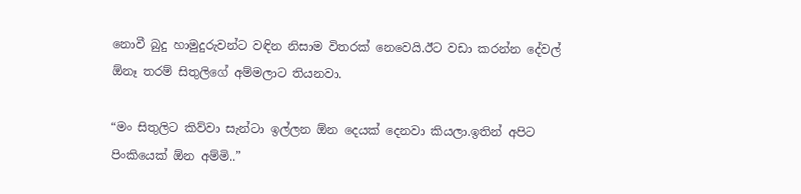නොවී බුදු හාමුදුරුවන්ට වඳින නිසාම විතරක් නෙවෙයි.ඊට වඩා කරන්න දේවල් ඕනෑ තරම් සිතුලිගේ අම්මලාට තියනවා.

“මං සිතුලිට කිව්වා සැන්ටා ඉල්ලන ඕන දෙයක් දෙනවා කියලා.ඉතින් අපිට පිංකියෙක් ඕන අම්මි..”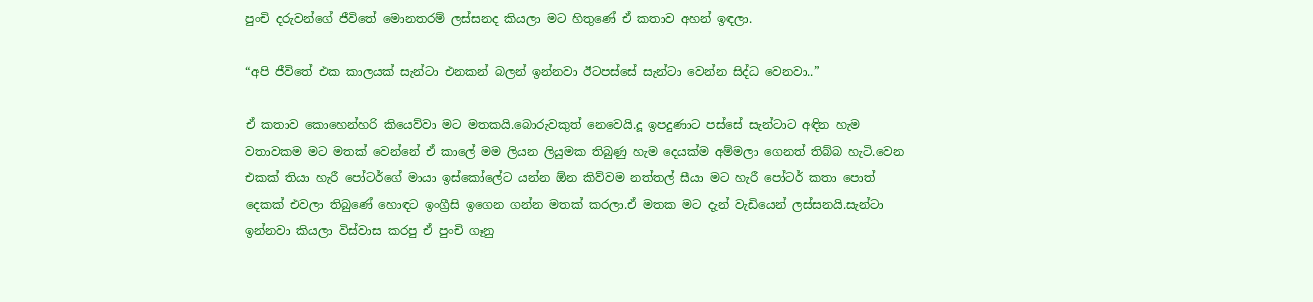පුංචි දරුවන්ගේ ජීවිතේ මොනතරම් ලස්සනද කියලා මට හිතුණේ ඒ කතාව අහන් ඉඳලා.

“අපි ජීවිතේ එක කාලයක් සැන්ටා එනකන් බලන් ඉන්නවා ඊටපස්සේ සැන්ටා වෙන්න සිද්ධ වෙනවා..”

ඒ කතාව කොහෙන්හරි කියෙව්වා මට මතකයි.බොරුවකුත් නෙවෙයි.දූ ඉපදුණාට පස්සේ සැන්ටාට අඳින හැම වතාවකම මට මතක් වෙන්නේ ඒ කාලේ මම ලියන ලියුමක තිබුණු හැම දෙයක්ම අම්මලා ගෙනත් තිබ්බ හැටි.වෙන එකක් තියා හැරී පෝටර්ගේ මායා ඉස්කෝලේට යන්න ඕන කිව්වම නත්තල් සීයා මට හැරී පෝටර් කතා පොත් දෙකක් එවලා තිබුණේ හොඳට ඉංග්‍රීසි ඉගෙන ගන්න මතක් කරලා.ඒ මතක මට දැන් වැඩියෙන් ලස්සනයි.සැන්ටා ඉන්නවා කියලා විස්වාස කරපු ඒ පුංචි ගෑනු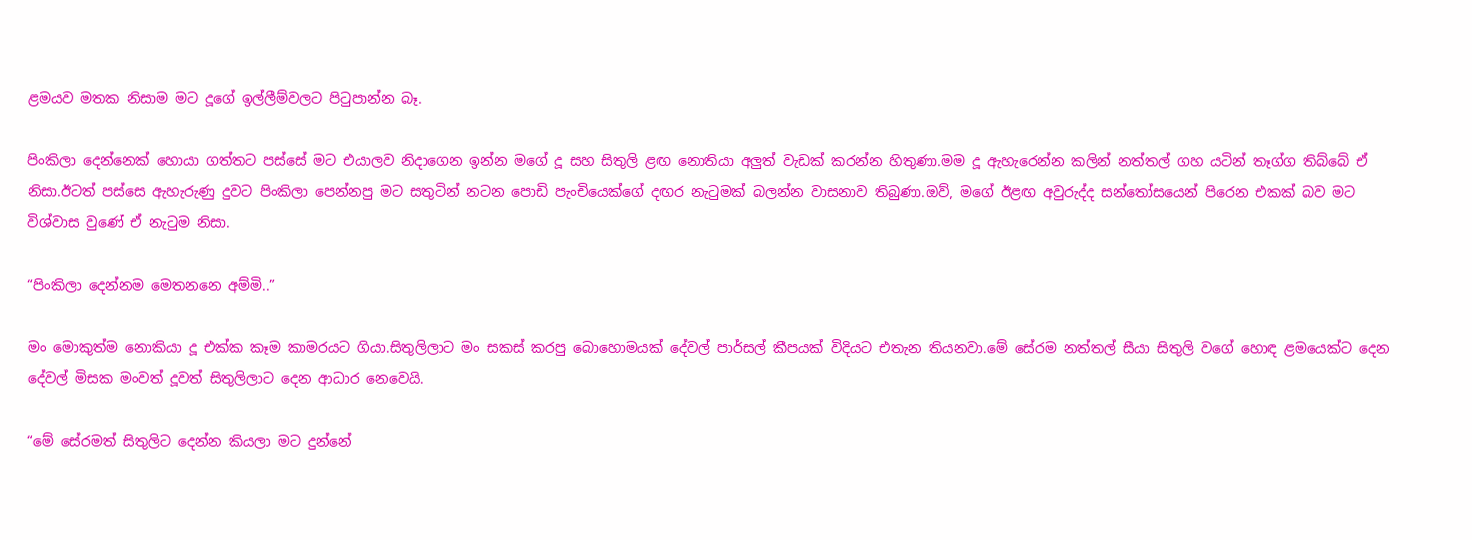ළමයව මතක නිසාම මට දූගේ ඉල්ලීම්වලට පිටුපාන්න බෑ.

පිංකිලා දෙන්නෙක් හොයා ගත්තට පස්සේ මට එයාලව නිදාගෙන ඉන්න මගේ දූ සහ සිතුලි ළඟ නොතියා අලුත් වැඩක් කරන්න හිතුණා.මම දූ ඇහැරෙන්න කලින් නත්තල් ගහ යටින් තෑග්ග තිබ්බේ ඒ නිසා.ඊටත් පස්සෙ ඇහැරුණු දුවට පිංකිලා පෙන්නපු මට සතුටින් නටන පොඩි පැංචියෙක්ගේ දඟර නැටුමක් බලන්න වාසනාව තිබුණා.ඔව්, මගේ ඊළඟ අවුරුද්ද සන්තෝසයෙන් පිරෙන එකක් බව මට විශ්වාස වුණේ ඒ නැටුම නිසා.

“පිංකිලා දෙන්නම මෙතනනෙ අම්මි..”

මං මොකුත්ම නොකියා දූ එක්ක කෑම කාමරයට ගියා.සිතුලිලාට මං සකස් කරපු බොහොමයක් දේවල් පාර්සල් කීපයක් විදියට එතැන තියනවා.මේ සේරම නත්තල් සීයා සිතුලි වගේ හොඳ ළමයෙක්ට දෙන දේවල් මිසක මංවත් දූවත් සිතුලිලාට දෙන ආධාර නෙවෙයි.

“මේ සේරමත් සිතුලිට දෙන්න කියලා මට දුන්නේ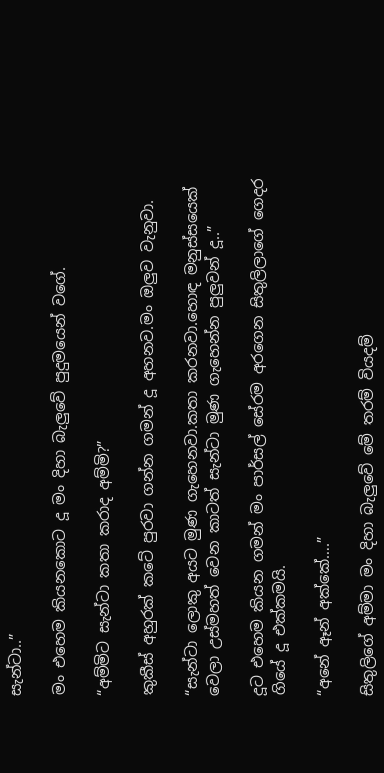සැන්ටා..”

මං එහෙම කියනකොට දූ මං දිහා බැලුවේ පුදුමයෙන් වගේ.

“අම්මිට සැන්ටා කතා කරාද අම්මි?”

කුකීස් අහුරක් කටේ පුරවා ගන්න ගමන් දූ අහනව.මං ඔලුව වැනුවා.

“සැන්ටා ලොකු අයට මුණ ගැහෙනවා.කතා කරනවා.හොඳ මනුස්සයෙක් වෙලා උස්මහත් වෙන කාටත් සැන්ටා මුණ ගැහෙන්න පුලුවන් දූ..”

දූට එහෙම කියන ගමන් මං පාර්සල් සේරම අරගෙන සිතුලිලාගේ ගෙදර ගියේ දූ එක්කමයි.

“අනේ ඈන් අක්කේ….”

සිතුලිගේ අම්මා මං දිහා බැලුවේ මේ තරම් වියදම්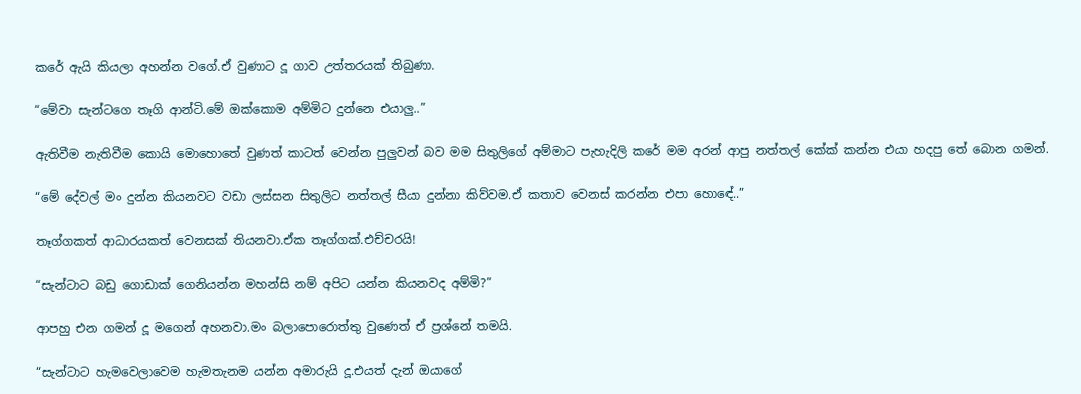කරේ ඇයි කියලා අහන්න වගේ.ඒ වුණාට දූ ගාව උත්තරයක් තිබුණා.

“මේවා සැන්ටගෙ තෑගි ආන්ටි.මේ ඔක්කොම අම්මිට දුන්නෙ එයාලු..”

ඇතිවීම නැතිවීම කොයි මොහොතේ වුණත් කාටත් වෙන්න පුලුවන් බව මම සිතුලිගේ අම්මාට පැහැදිලි කරේ මම අරන් ආපු නත්තල් කේක් කන්න එයා හදපු තේ බොන ගමන්.

“මේ දේවල් මං දුන්න කියනවට වඩා ලස්සන සිතුලිට නත්තල් සීයා දුන්නා කිව්වම.ඒ කතාව වෙනස් කරන්න එපා හොඳේ..”

තෑග්ගකත් ආධාරයකත් වෙනසක් තියනවා.ඒක තෑග්ගක්.එච්චරයි!

“සැන්ටාට බඩු ගොඩාක් ගෙනියන්න මහන්සි නම් අපිට යන්න කියනවද අම්මි?”

ආපහු එන ගමන් දූ මගෙන් අහනවා.මං බලාපොරොත්තු වුණෙත් ඒ ප්‍රශ්නේ තමයි.

“සැන්ටාට හැමවෙලාවෙම හැමතැනම යන්න අමාරුයි දූ.එයත් දැන් ඔයාගේ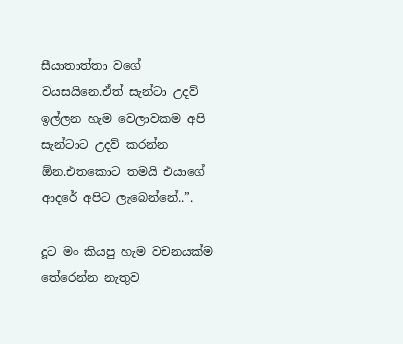සීයාතාත්තා වගේ වයසයිනෙ.ඒත් සැන්ටා උදව් ඉල්ලන හැම වෙලාවකම අපි සැන්ටාට උදව් කරන්න ඕන.එතකොට තමයි එයාගේ ආදරේ අපිට ලැබෙන්නේ..”.

දූට මං කියපු හැම වචනයක්ම තේරෙන්න නැතුව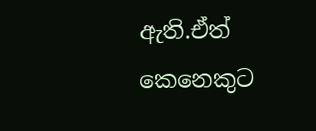ඇති.ඒත් කෙනෙකුට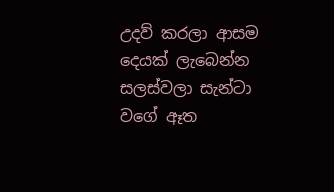උදව් කරලා ආසම දෙයක් ලැබෙන්න සලස්වලා සැන්ටා වගේ ඈත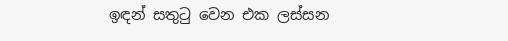ඉඳන් සතුටු වෙන එක ලස්සන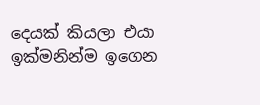දෙයක් කියලා එයා ඉක්මනින්ම ඉගෙන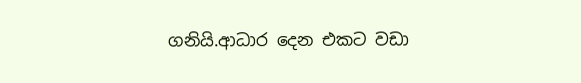ගනියි.ආධාර දෙන එකට වඩා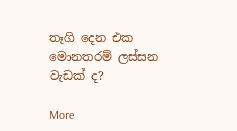තෑගි දෙන එක මොනතරම් ලස්සන වැඩක් ද?

More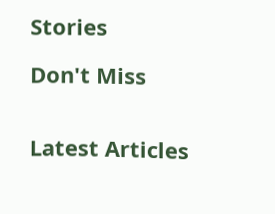Stories

Don't Miss


Latest Articles